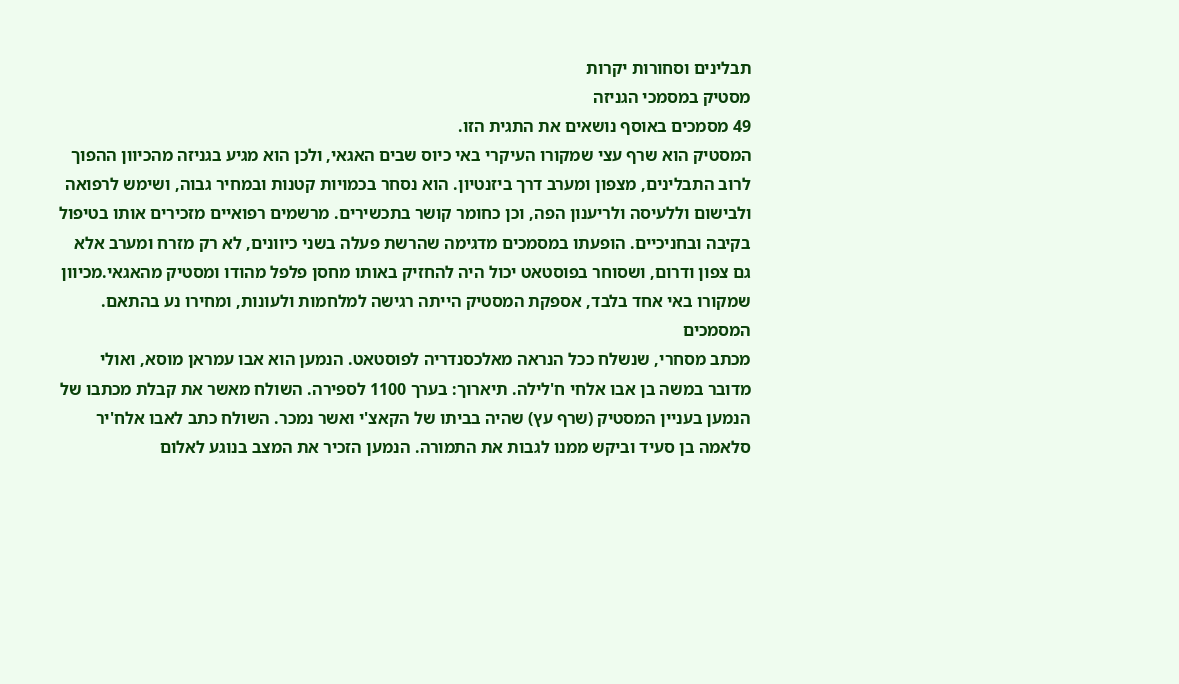תבלינים וסחורות יקרות
מסטיק במסמכי הגניזה
49 מסמכים באוסף נושאים את התגית הזו.
המסטיק הוא שרף עצי שמקורו העיקרי באי כיוס שבים האגאי, ולכן הוא מגיע בגניזה מהכיוון ההפוך לרוב התבלינים, מצפון ומערב דרך ביזנטיון. הוא נסחר בכמויות קטנות ובמחיר גבוה, ושימש לרפואה ולבישום וללעיסה ולריענון הפה, וכן כחומר קושר בתכשירים. מרשמים רפואיים מזכירים אותו בטיפול בקיבה ובחניכיים. הופעתו במסמכים מדגימה שהרשת פעלה בשני כיוונים, לא רק מזרח ומערב אלא גם צפון ודרום, ושסוחר בפוסטאט יכול היה להחזיק באותו מחסן פלפל מהודו ומסטיק מהאגאי.מכיוון שמקורו באי אחד בלבד, אספקת המסטיק הייתה רגישה למלחמות ולעונות, ומחירו נע בהתאם.
המסמכים
מכתב מסחרי, שנשלח ככל הנראה מאלכסנדריה לפוסטאט. הנמען הוא אבו עמראן מוסא, ואולי מדובר במשה בן אבו אלחי ח'לילה. תיארוך: בערך 1100 לספירה. השולח מאשר את קבלת מכתבו של הנמען בעניין המסטיק (שרף עץ) שהיה בביתו של הקאצ'י ואשר נמכר. השולח כתב לאבו אלח'יר סלאמה בן סעיד וביקש ממנו לגבות את התמורה. הנמען הזכיר את המצב בנוגע לאלום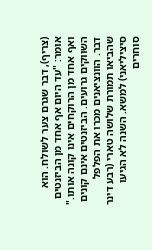(צריף), דבר שגרם צער לשולח. הוא אומר: "עד היום אף אחד מן הביזנטים ואף אחד מן הרוקחים אינו קונה אותו." השווקים גרועים. הביזנטים אינם קונים דבר. הוונציאנים מכרו את הפלפל שהביאו תמורת שלושה טארי (רבע דינר סיציליאני) למשא. השנה לא הגיעו סוחרים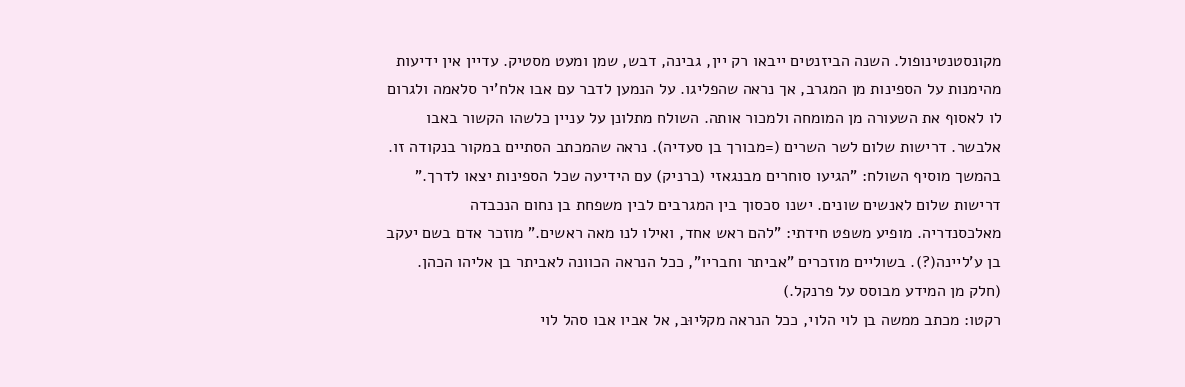מקונסטנטינופול. השנה הביזנטים ייבאו רק יין, גבינה, דבש, שמן ומעט מסטיק. עדיין אין ידיעות מהימנות על הספינות מן המגרב, אך נראה שהפליגו. על הנמען לדבר עם אבו אלח'יר סלאמה ולגרום לו לאסוף את השעורה מן המומחה ולמכור אותה. השולח מתלונן על עניין כלשהו הקשור באבו אלבשר. דרישות שלום לשר השרים (=מבורך בן סעדיה). נראה שהמכתב הסתיים במקור בנקודה זו. בהמשך מוסיף השולח: "הגיעו סוחרים מבנגאזי (ברניק) עם הידיעה שכל הספינות יצאו לדרך." דרישות שלום לאנשים שונים. ישנו סכסוך בין המגרבים לבין משפחת בן נחום הנכבדה מאלכסנדריה. מופיע משפט חידתי: "להם ראש אחד, ואילו לנו מאה ראשים." מוזכר אדם בשם יעקב בן ע'ליינה(?). בשוליים מוזכרים "אביתר וחבריו", ככל הנראה הכוונה לאביתר בן אליהו הכהן. (חלק מן המידע מבוסס על פרנקל.)
רקטו: מכתב ממשה בן לוי הלוי, ככל הנראה מקלּיוּב, אל אביו אבו סהל לוי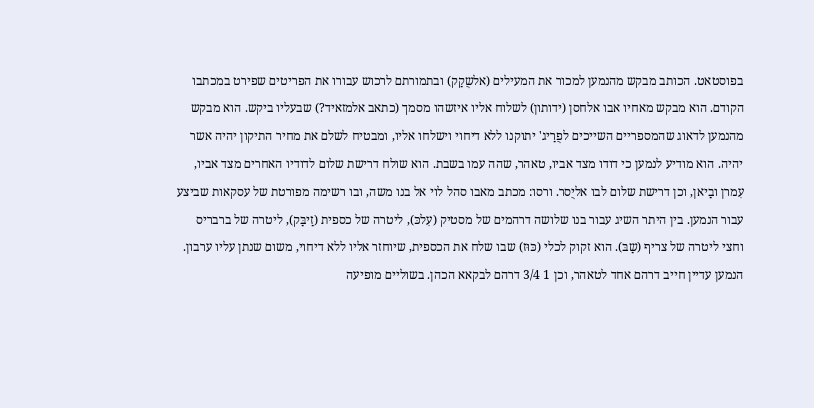בפוסטאט. הכותב מבקש מהנמען למכור את המעילים (אלשֻקַק) ובתמורתם לרכוש עבורו את הפריטים שפירט במכתבו הקודם. הוא מבקש מאחיו אבו אלחסן (ידותון) לשלוח אליו איזשהו מסמך (כתאב אלמזאיד?) שבעליו ביקש. הוא מבקש מהנמען לדאוג שהמספריים השייכים לפֻרַיג' יתוקנו ללא דיחוי וישלחו אליו, ומבטיח לשלם את מחיר התיקון יהיה אשר יהיה. הוא מודיע לנמען כי דודו מצד אביו, טאהר, שהה עמו בשבת. הוא שולח דרישת שלום לדודיו האחרים מצד אביו, עִמרן ובַיאן, וכן דרישת שלום לבו אליֻסר. ורסו: מכתב מאבו סהל לוי אל בנו משה, ובו רשימה מפורטת של עסקאות שביצע עבור הנמען. בין היתר השיג עבור בנו שלושה דרהמים של מסטיק (עִלכּ), ליטרה של כספית (זַיבַּק), ליטרה של ברבריס וחצי ליטרה של צריף (שַבּ). הוא זקוק לכלי (כּוּז) שבו שלח את הכספית, שיוחזר אליו ללא דיחוי, משום שנתן עליו ערבון. הנמען עדיין חייב דרהם אחד לטאהר, וכן 1 3/4 דרהם לבקאא הכהן. בשוליים מופיעה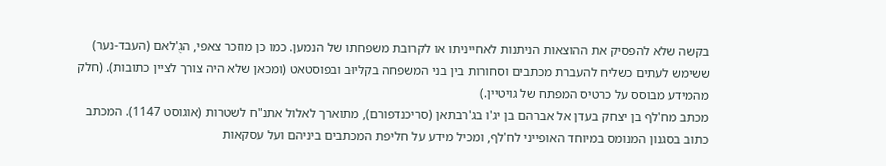בקשה שלא להפסיק את ההוצאות הניתנות לאחייניתו או לקרובת משפחתו של הנמען. כמו כן מוזכר צאפי, הגֻ'לאם (העבד-נער) ששימש לעתים כשליח להעברת מכתבים וסחורות בין בני המשפחה בקלּיוּב ובפוסטאט (ומכאן שלא היה צורך לציין כתובות). (חלק מהמידע מבוסס על כרטיס המפתח של גויטיין.)
מכתב מח'לף בן יצחק בעדן אל אברהם בן יג'ו בג'רבתאן (סריכנדפורם), מתוארך לאלול אתנ"ח לשטרות (אוגוסט 1147). המכתב כתוב בסגנון המנומס במיוחד האופייני לח'לף, ומכיל מידע על חליפת המכתבים ביניהם ועל עסקאות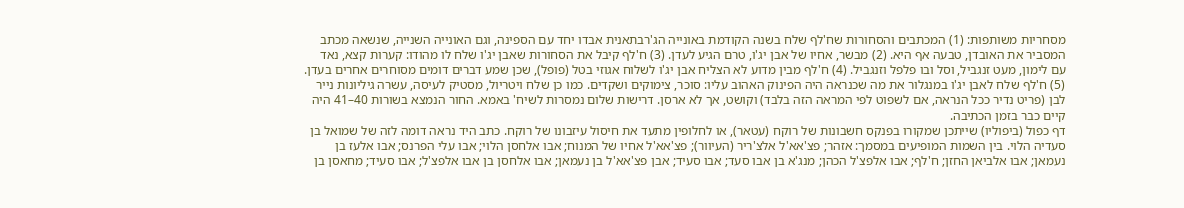מסחריות משותפות: (1) המכתבים והסחורות שח'לף שלח בשנה הקודמת באונייה הג'רבתאנית אבדו יחד עם הספינה, וגם האונייה השנייה, שנשאה מכתב המסביר את האובדן, טבעה אף היא. (2) מבשר, אחיו של אבן יג'ו, טרם הגיע לעדן. (3) ח'לף קיבל את הסחורות שאבן יג'ו שלח לו מהודו: קערות קצא, נאד עם לימון, מעט זנגביל, וסל ובו פלפל וזנגביל. (4) ח'לף מבין מדוע לא הצליח אבן יג'ו לשלוח אגוזי בטל (פופל), שכן שמע דברים דומים מסוחרים אחרים בעדן. (5) ח'לף שלח לאבן יג'ו במנגלור את מה שכנראה היה הפינוק האהוב עליו: סוכר, צימוקים ושקדים. כמו כן שלח ויטריול, מסטיק לעיסה, עשרה גיליונות נייר לבן (פריט נדיר ככל הנראה, אם לשפוט לפי המראה הזה בלבד) וקושט, אך לא ארסן. דרישות שלום נמסרות לשיח' באמא. החור הנמצא בשורות 40–41 היה קיים כבר בזמן הכתיבה.
דף כפול (ביפוליו) שייתכן שמקורו בפנקס חשבונות של רוקח (עטאר), או לחלופין מתעד את חיסול עיזבונו של רוקח. כתב היד נראה דומה לזה של שמואל בן סעדיה הלוי. בין השמות המופיעים במסמך: אזהר; פצ'אא'ל אלצ'ריר (העיוור); פצ'אא'ל אחיו של המנוח; אבו אלחסן הלוי; אבו עלי הפרנס; אבו אלעז בן נעמאן; אבו אלביאן החזן; ח'לף; אבו אלפצ'ל הכהן; מנג'א בן אבו סעד; אבו סעיד; אבן פצ'אא'ל בן נעמאן; אבו אלחסן בן אבו אלפצ'ל; אבו סעיד; מחאסן בן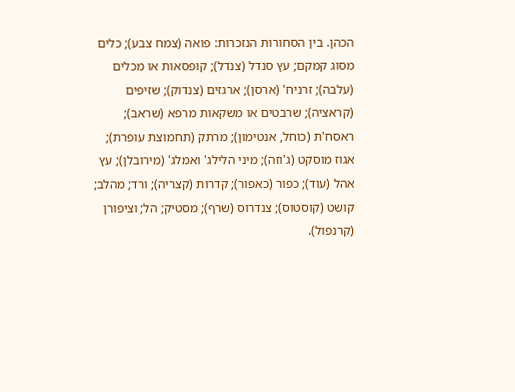הכהן. בין הסחורות הנזכרות: פואה (צמח צבע); כלים מסוג קמקם; עץ סנדל (צנדל); קופסאות או מכלים (עלבה); זרניח' (ארסן); ארגזים (צנדוק); שזיפים (קראציה); שרבטים או משקאות מרפא (שראב); ראסח'ת (כוחל, אנטימון); מרתק (תחמוצת עופרת); אגוז מוסקט (ג'וזה); מיני הלילג' ואמלג' (מירובלן); עץ אהל (עוד); כפור (כאפור); קדרות (קצריה); ורד; מהלב; קושט (קוסטוס); צנדרוס (שרף); מסטיק; הל; וציפורן (קרנפול).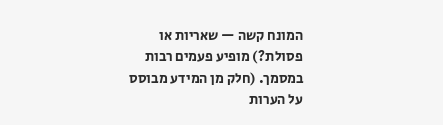המונח קשה — שאריות או פסולת?) מופיע פעמים רבות במסמך. (חלק מן המידע מבוסס על הערות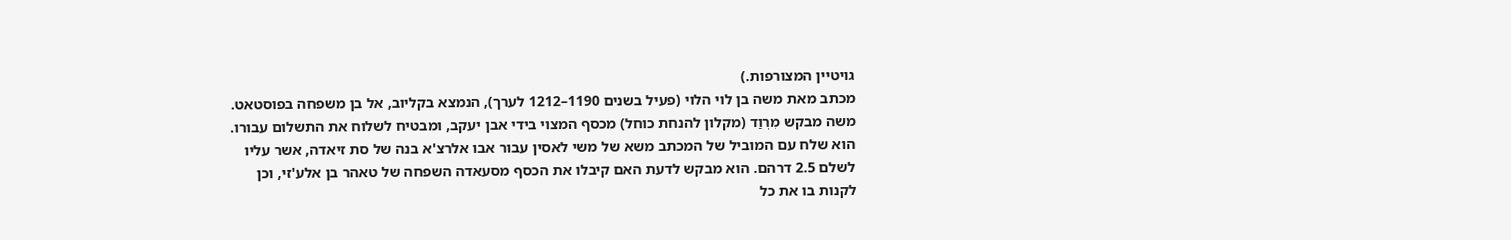גויטיין המצורפות.)
מכתב מאת משה בן לוי הלוי (פעיל בשנים 1190–1212 לערך), הנמצא בקליוב, אל בן משפחה בפוסטאט. משה מבקש מִרְוַד (מקלון להנחת כוחל) מכסף המצוי בידי אבן יעקב, ומבטיח לשלוח את התשלום עבורו. הוא שלח עם המוביל של המכתב משא של משי לאסין עבור אבו אלרצ'א בנה של סת זיאדה, אשר עליו לשלם 2.5 דרהם. הוא מבקש לדעת האם קיבלו את הכסף מסעאדה השפחה של טאהר בן אלע'זי, וכן לקנות בו את כל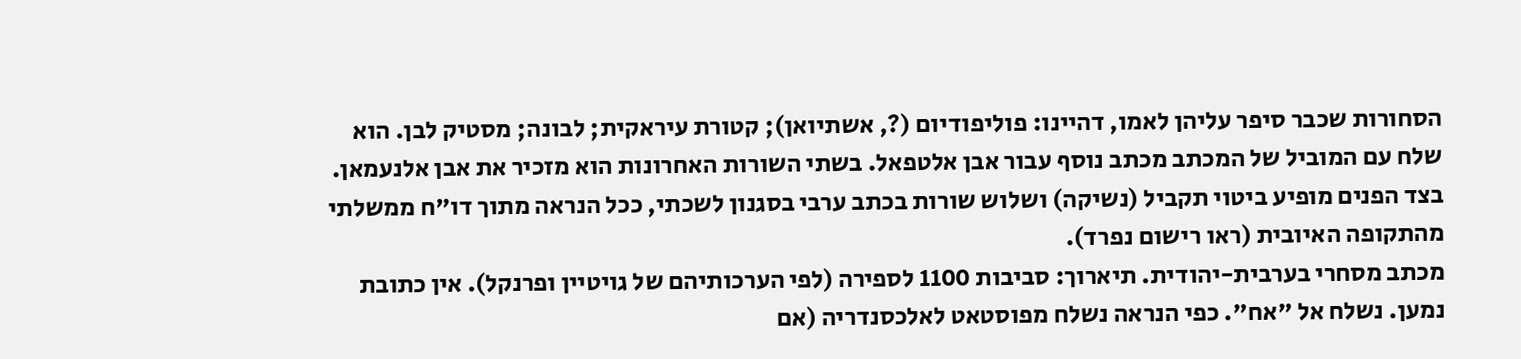הסחורות שכבר סיפר עליהן לאמו, דהיינו: פוליפודיום (?, אשתיואן); קטורת עיראקית; לבונה; מסטיק לבן. הוא שלח עם המוביל של המכתב מכתב נוסף עבור אבן אלטפאל. בשתי השורות האחרונות הוא מזכיר את אבן אלנעמאן. בצד הפנים מופיע ביטוי תקביל (נשיקה) ושלוש שורות בכתב ערבי בסגנון לשכתי, ככל הנראה מתוך דו"ח ממשלתי מהתקופה האיובית (ראו רישום נפרד).
מכתב מסחרי בערבית-יהודית. תיארוך: סביבות 1100 לספירה (לפי הערכותיהם של גויטיין ופרנקל). אין כתובת נמען. נשלח אל "אח". כפי הנראה נשלח מפוסטאט לאלכסנדריה (אם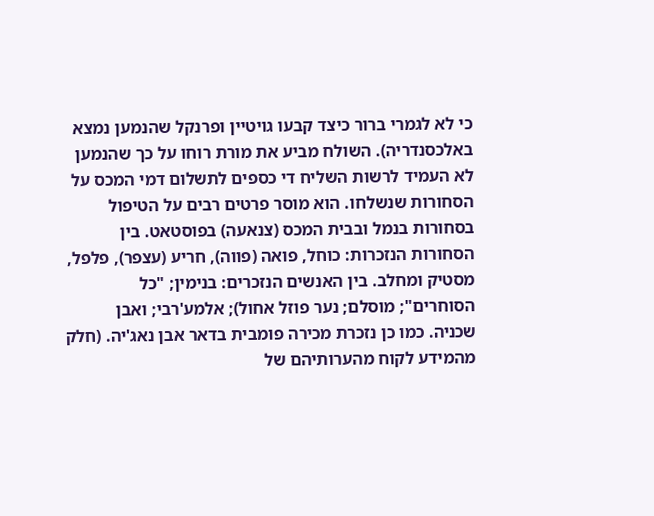כי לא לגמרי ברור כיצד קבעו גויטיין ופרנקל שהנמען נמצא באלכסנדריה). השולח מביע את מורת רוחו על כך שהנמען לא העמיד לרשות השליח די כספים לתשלום דמי המכס על הסחורות שנשלחו. הוא מוסר פרטים רבים על הטיפול בסחורות בנמל ובבית המכס (צנאעה) בפוסטאט. בין הסחורות הנזכרות: כוחל, פואה (פווה), חריע (עצפר), פלפל, מסטיק ומחלב. בין האנשים הנזכרים: בנימין; "כל הסוחרים"; מוסלם; נער פוזל אחול); אלמע'רבי; ואבן שכניה. כמו כן נזכרת מכירה פומבית בדאר אבן נאג'יה. (חלק מהמידע לקוח מהערותיהם של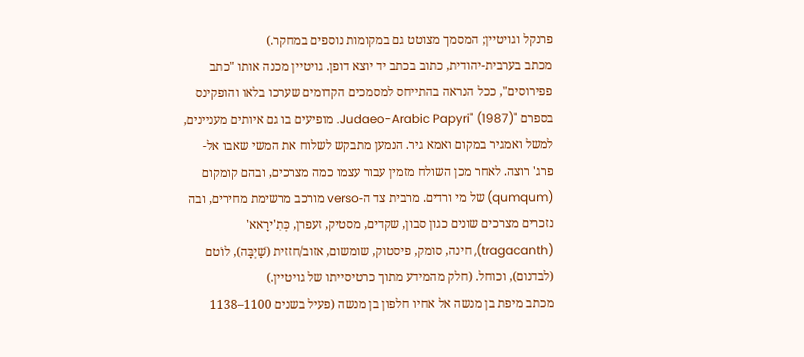פרנקל וגויטיין; המסמך מצוטט גם במקומות נוספים במחקר.)
מכתב בערבית-יהודית, כתוב בכתב יד יוצא דופן. גויטיין מכנה אותו "כתב פפירוסים", ככל הנראה בהתייחס למסמכים הקדומים שערכו בלאו והופקינס בספרם "Judaeo-Arabic Papyri" (1987). מופיעים בו גם איותים מעניינים, למשל ואמגיר במקום ואמא גיר. הנמען מתבקש לשלוח את המשי שאבו אל-פרג' רוצה. לאחר מכן השולח מזמין עבור עצמו כמה מצרכים, ובהם קומקום (qumqum) של מי ורדים. מרבית צד ה-verso מורכב מרשימת מחירים, ובה נזכרים מצרכים שונים כגון סבון, שקדים, מסטיק, זעפרן, כְּתִ'ירָאא' (tragacanth), חינה, סומק, פיסטוק, שומשום, אזוב/חזזית (שַׁיְבָּה), לוֹטם (לבדנום), וכוחל. (חלק מהמידע מתוך כרטיסייתו של גויטיין.)
מכתב מיפת בן מנשה אל אחיו חלפון בן מנשה (פעיל בשנים 1100–1138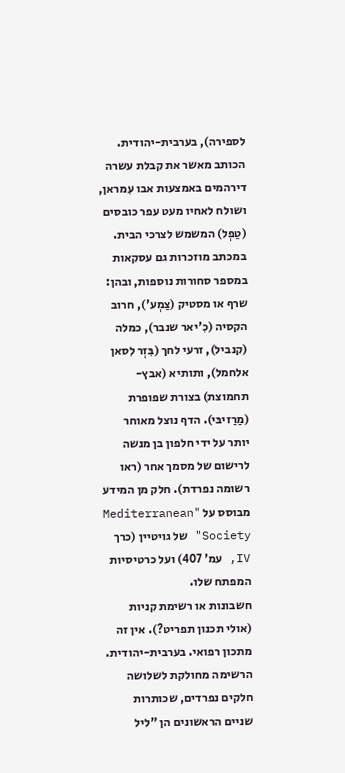לספירה), בערבית-יהודית. הכותב מאשר את קבלת עשרה דירהמים באמצעות אבו עִמראן, ושולח לאחיו מעט עפר כובסים (טַפְל) המשמש לצרכי הבית. במכתב מוזכרות גם עסקאות במספר סחורות נוספות, ובהן: שרף או מסטיק (צַמְע'), חרוב הקסיה (כִ'יאר שנבר), כמלה (קנביל), זרעי לחך (בִּזְר לִסאן אלחמל), ותותיא (אבץ-תחמוצת) בצורת שפופרת (מַרַזיבּי). הדף נוצל מאוחר יותר על ידי חלפון בן מנשה לרישום של מסמך אחר (ראו רשומה נפרדת). חלק מן המידע מבוסס על "Mediterranean Society" של גויטיין (כרך IV, עמ' 407) ועל כרטיסיות המפתח שלו.
חשבונות או רשימת קניות (אולי תכנון תפריט?). אין זה מתכון רפואי. בערבית-יהודית. הרשימה מחולקת לשלושה חלקים נפרדים, שכותרות שניים הראשונים הן "ליל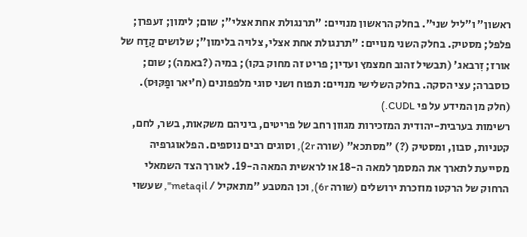ראשון" ו"ליל שני". בחלק הראשון מנויים: "תרנגולת אחת אצלי"; שום; לימון; זעפרן; פלפל; מסטיק. בחלק השני מנויים: "תרנגולת אחת אצלי, צלויה בלימון"; שלושים קַדַח של אורז; זִרבאג' (תבשיל זהוב חמצמץ ועדין; פריט זה מחוק בקו); במיה (?באמה); שום; כוסברה; עצי הסקה. בחלק השלישי מנויים: תפוח ושני סוגי מלפפונים (ח'יאר ופַקּוּס). (חלק מן המידע על פי CUDL.)
רשימות בערבית-יהודית המזכירות מגוון רחב של פריטים, ביניהם משקאות, בשר, לחם, קטניות, סבון, ומסטיק (?) "מסתכא" (שורה 2r), וסוגים רבים נוספים. הפלאוגרפיה מסייעת לתארך את המסמך למאה ה-18 או לראשית המאה ה-19. לאורך הצד השמאלי הרחוק של הרקטו מוזכרת ירושלים (שורה 6r), וכן המטבע "מתאקיל / metaqil", שעשוי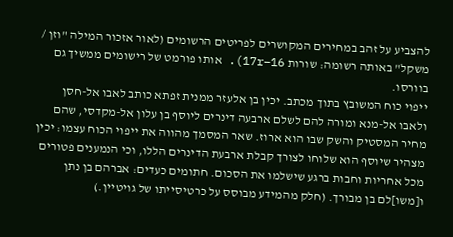להצביע על זהב במחירים המקושרים לפריטים הרשומים (לאור אזכור המילה "וזן / משקל" באותה רשומה: שורות 16–17r). אותו פורמט של רישומים ממשיך גם בוורסו.
ייפוי כוח המשובץ בתוך מכתב. יכין בן אלעזר ממנית זפתא כותב לאבו אל-חסן ולאבו אל-מנא ומורה להם לשלם ארבעה דינרים ליוסף בן עלון אל-מקדסי, שהם מחיר המסטיק והשק שבו הוא ארוז. שאר המסמך מהווה את ייפוי הכוח עצמו: יכין מצהיר שיוסף הוא שלוחו לצורך קבלת ארבעת הדינרים הללו, וכי הנמענים פטורים מכל אחריות וחבות ברגע שישלמו את הסכום. חתומים כעדים: אברהם בן נתן ו[משו]לם בן מבורך. (חלק מהמידע מבוסס על כרטיסייתו של גויטיין.)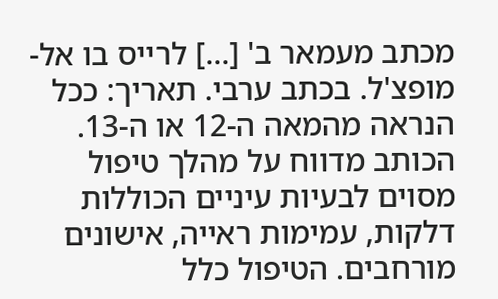מכתב מעמאר ב' [...] לרייס בו אל-מופצ'ל. בכתב ערבי. תאריך: ככל הנראה מהמאה ה-12 או ה-13. הכותב מדווח על מהלך טיפול מסוים לבעיות עיניים הכוללות דלקות, עמימות ראייה, אישונים מורחבים. הטיפול כלל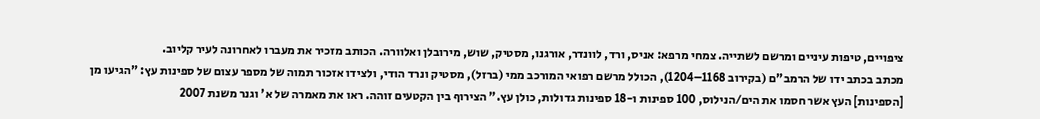ציפויים, טיפות עיניים ומרשם לשתייה. צמחי מרפא: אניס, ורד, לוונדר, אורגנו, מסטיק, שוש, מירובלן ואלוורה. הכותב מזכיר את מעברו לאחרונה לעיר קליוב.
מכתב בכתב ידו של הרמב"ם (בקירוב 1168–1204), הכולל מרשם רפואי המורכב ממי (ברזל), מסטיק ונרד הודי, ולצידו אזכור תמוה של מספר עצום של ספינות עץ: "הגיעו מן [הספינות] העץ אשר חסמו את הים/הנילוס, 100 ספינות ו-18 ספינות גדולות, כולן עץ." הצירוף בין הקטעים זוהה. ראו את מאמרה של א' וגנר משנת 2007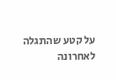על קטע שהתגלה לאחרונה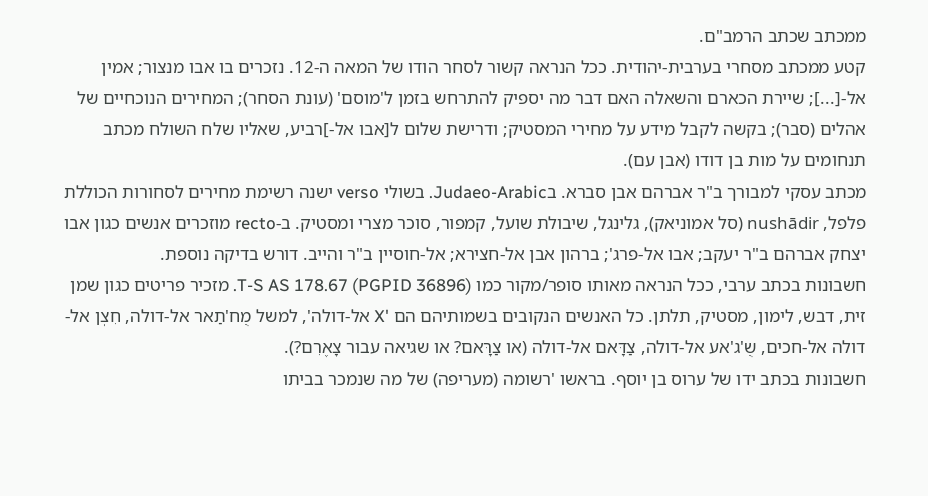ממכתב שכתב הרמב"ם.
קטע ממכתב מסחרי בערבית-יהודית. ככל הנראה קשור לסחר הודו של המאה ה-12. נזכרים בו אבו מנצור; אמין אל-[...]; שיירת הכארם והשאלה האם דבר מה יספיק להתרחש בזמן ל'מוסם' (עונת הסחר); המחירים הנוכחיים של אהלים (סבר); בקשה לקבל מידע על מחירי המסטיק; ודרישת שלום ל[אבו אל-]רביע, שאליו שלח השולח מכתב תנחומים על מות בן דודו (אבן עם).
מכתב עסקי למבורך ב"ר אברהם אבן סברא. בJudaeo-Arabic. בשולי verso ישנה רשימת מחירים לסחורות הכוללת פלפל, nushādir (סל אמוניאק), גלינגל, שיבולת שועל, קמפור, סוכר מצרי ומסטיק. ב-recto מוזכרים אנשים כגון אבו יצחק אברהם ב"ר יעקב; אבו אל-פרג'; ברהון אבן אל-חצירא; אל-חוסיין ב"ר והייב. דורש בדיקה נוספת.
חשבונות בכתב ערבי, ככל הנראה מאותו סופר/מקור כמו T-S AS 178.67 (PGPID 36896). מזכיר פריטים כגון שמן זית, דבש, לימון, מסטיק, תלתן. כל האנשים הנקובים בשמותיהם הם 'X אל-דולה', למשל מֻח'תַאר אל-דולה, חִצְן אל-דולה אל-חכים, שֻ'ג'אע אל-דולה, צַדָּאם אל-דולה (או צַרָּאם? או שגיאה עבור צָאֶרִם?).
חשבונות בכתב ידו של ערוס בן יוסף. בראשו 'רשומה (מעריפה) של מה שנמכר בביתו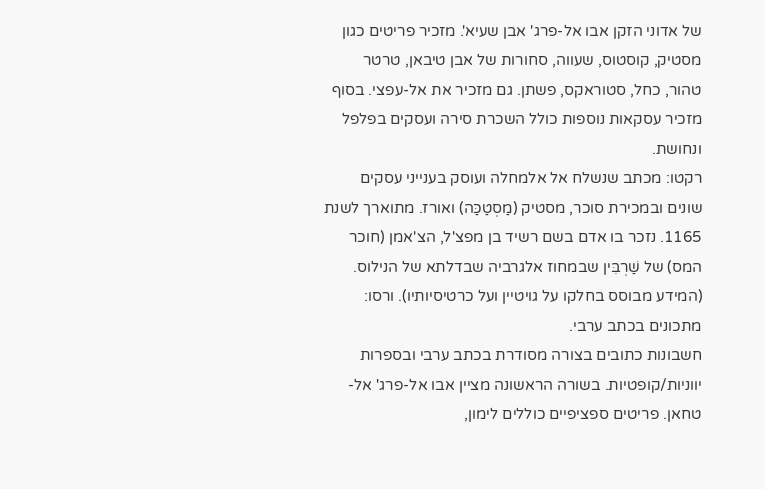של אדוני הזקן אבו אל-פרג' אבן שעיא'. מזכיר פריטים כגון מסטיק, קוסטוס, שעווה, סחורות של אבן טיבאן, טרטר טהור, כחל, סטוראקס, פשתן. גם מזכיר את אל-עפצי. בסוף מזכיר עסקאות נוספות כולל השכרת סירה ועסקים בפלפל ונחושת.
רקטו: מכתב שנשלח אל אלמחלה ועוסק בענייני עסקים שונים ובמכירת סוכר, מסטיק (מַסְטַכַּה) ואורז. מתוארך לשנת 1165. נזכר בו אדם בשם רשיד בן מפצ'ל, הצ'אמן (חוכר המס) של שַׁרְבִּין שבמחוז אלגרביה שבדלתא של הנילוס. (המידע מבוסס בחלקו על גויטיין ועל כרטיסיותיו). ורסו: מתכונים בכתב ערבי.
חשבונות כתובים בצורה מסודרת בכתב ערבי ובספרות יווניות/קופטיות. בשורה הראשונה מציין אבו אל-פרג' אל-טחאן. פריטים ספציפיים כוללים לימון,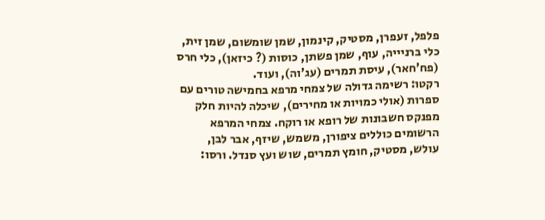פלפל, זעפרן, מסטיק, קינמון, שמן שומשום, שמן זית, כלי ברניייה, עוף, שמן פשתן, כוסות (? כיזאן), כלי חרס (פח'חאר), עיסת תמרים (עג'וה), ועוד.
רקטו: רשימה גדולה של צמחי מרפא בחמישה טורים עם ספרות (אולי כמויות או מחירים), שיכלה להיות חלק מפנקס חשבונות של רופא או רוקח. צמחי המרפא הרשומים כוללים ציפורן, משמש, שיזף, אבר לבן, עולש, מסטיק, חומץ תמרים, שוש ועץ סנדל. ורסו: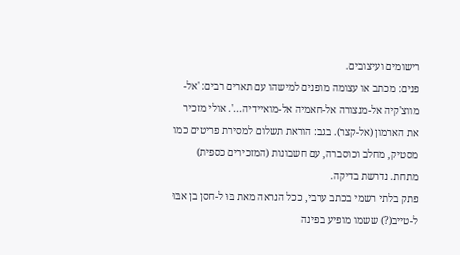רישומים ועיצובים.
פנים: מכתב או עצומה מופנים למישהו עם תארים רבים: 'אל-מווצ'קיה אל-מנצורה אל-חאמיה אל-מואיידיה...'. אולי מזכיר את הארמון (אל-קצר). בגב: הוראת תשלום למסירת פריטים כמו מסטיק, מחלב וכוסברה, עם חשבונות (המזכירים כספית) מתחת. נדרשת בדיקה.
פתק בלתי רשמי בכתב ערבי, ככל הנראה מאת בּוּ ל-חסן בן אבּוּ ל-טייב(?) ששמו מופיע בפינה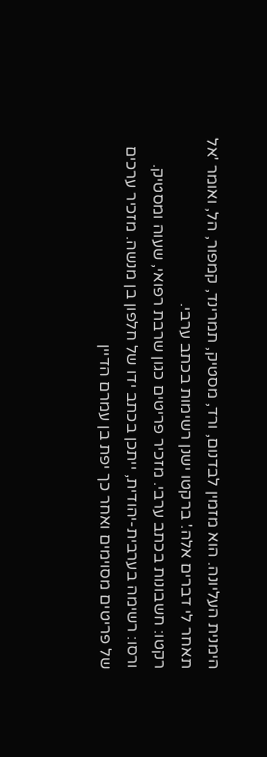הימנית העליונה. הוא מזמין לבדנום, ורד, מסטיק, תמרינד, קמפור, הל, ואומר 'אל תאחר לי דברים אלה.' ברקטו ישנן רשימות בכתב ערבי.
רקטו: חשבונות בכתב ערבי. מזכיר פריטים כגון שרבת רפואי, שעוה ומסטיק. ורסו: רשימה בערבית-יהודית, ייתכן בכתב ידו של חלפון בן מנשה. מזכיר ערכים של פריטים מסוימים ואחר כך יפת בן עמרם הדיין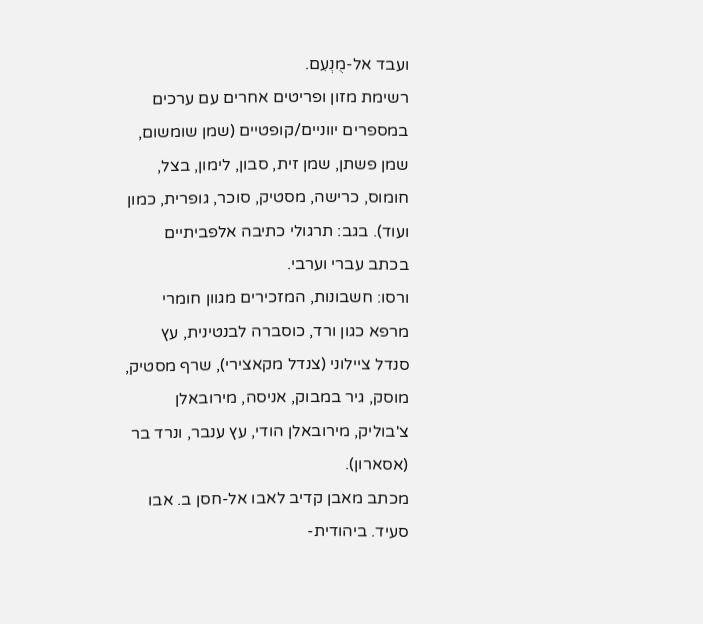ועבד אל-מֻנְעִם.
רשימת מזון ופריטים אחרים עם ערכים במספרים יווניים/קופטיים (שמן שומשום, שמן פשתן, שמן זית, סבון, לימון, בצל, חומוס, כרישה, מסטיק, סוכר, גופרית, כמון ועוד). בגב: תרגולי כתיבה אלפביתיים בכתב עברי וערבי.
ורסו: חשבונות, המזכירים מגוון חומרי מרפא כגון ורד, כוסברה לבנטינית, עץ סנדל ציילוני (צנדל מקאצירי), שרף מסטיק, מוסק, גיר במבוק, אניסה, מירובאלן צ'בוליק, מירובאלן הודי, עץ ענבר, ונרד בר (אסארון).
מכתב מאבן קדיב לאבו אל-חסן ב. אבו סעיד. ביהודית-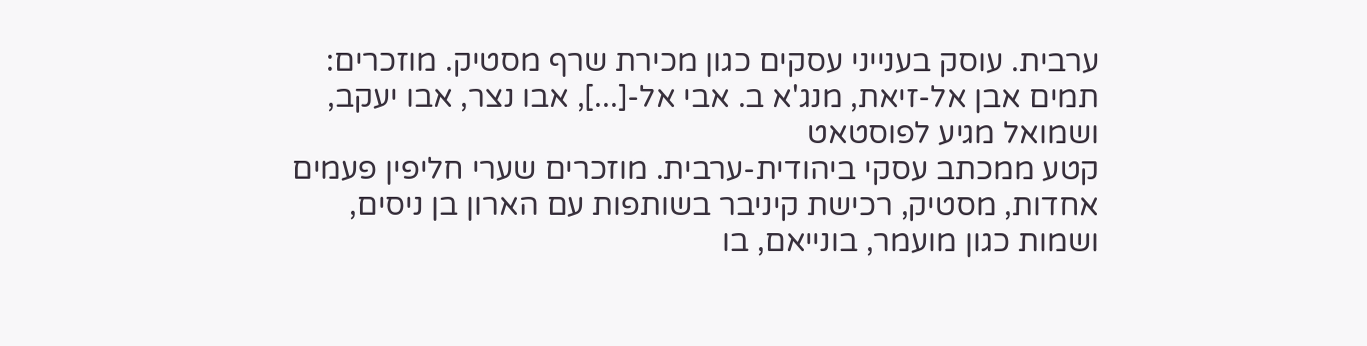ערבית. עוסק בענייני עסקים כגון מכירת שרף מסטיק. מוזכרים: תמים אבן אל-זיאת, מנג'א ב. אבי אל-[...], אבו נצר, אבו יעקב, ושמואל מגיע לפוסטאט
קטע ממכתב עסקי ביהודית-ערבית. מוזכרים שערי חליפין פעמים אחדות, מסטיק, רכישת קיניבר בשותפות עם הארון בן ניסים, ושמות כגון מועמר, בונייאם, בו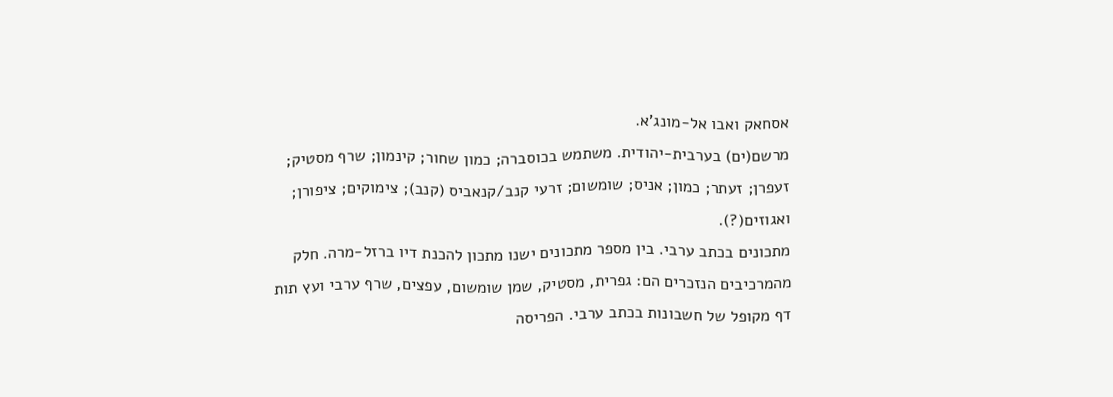אסחאק ואבו אל-מונג'א.
מרשם(ים) בערבית-יהודית. משתמש בכוסברה; כמון שחור; קינמון; שרף מסטיק; זעפרן; זעתר; כמון; אניס; שומשום; זרעי קנב/קנאביס (קנב); צימוקים; ציפורן; ואגוזים(?).
מתכונים בכתב ערבי. בין מספר מתכונים ישנו מתכון להכנת דיו ברזל-מרה. חלק מהמרכיבים הנזכרים הם: גפרית, מסטיק, שמן שומשום, עפצים, שרף ערבי ועץ תות
דף מקופל של חשבונות בכתב ערבי. הפריסה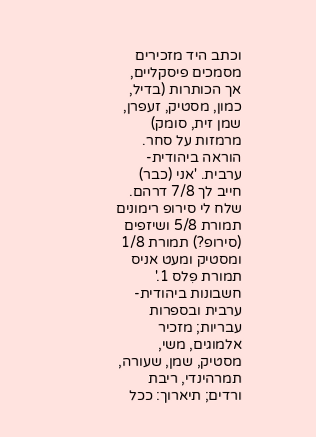וכתב היד מזכירים מסמכים פיסקליים, אך הכותרות (בדיל, כמון, מסטיק, זעפרן, שמן זית, סומק) מרמזות על סחר.
הוראה ביהודית-ערבית. 'אני (כבר) חייב לך 7/8 דרהם. שלח לי סירופ רימונים תמורת 5/8 ושיזפים (סירופ?) תמורת 1/8 ומסטיק ומעט אניס תמורת פִלס 1.'
חשבונות ביהודית-ערבית ובספרות עבריות; מזכיר אלמוגים, משי, מסטיק, שמן, שעורה, תמרהינדי, ריבת ורדים; תיארוך: ככל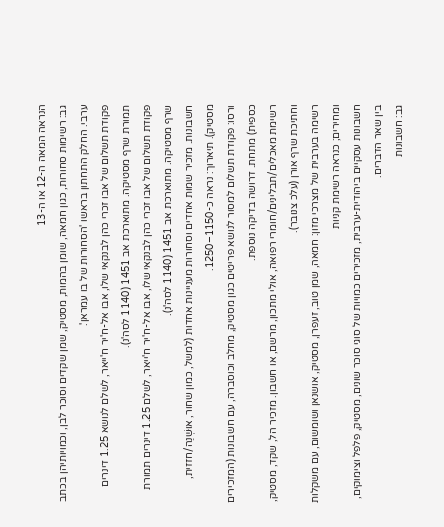הנראה המאה ה-12 או ה-13
גב: רשימות סחורות, כגון חמאה, שומן בהמות, מסטיק, שמן שקדים וסוכר לבן, וכמויותיהן בכתב ערבי. החלק התחתון בראשו 'הסחורות של בו עמראן'.
פקודת תשלום של אבו זכרי כהן לבנקאי שלו, אבו אל-ח'יר ח'ייאר, לשלם לנושא 1.25 דינרים תמורת שרף מסטיקה. מתוארכת אב 1451 (1140 לסה'נ).
פקודת תשלום של אבו זכרי כהן לבנקאי שלו, אבו אל-ח'יר ח'ייאר, לשלם 1.25 דינרים תמורת שרף מסטיקה. מתוארכת אב 1451 (1140 לסה'נ).
חשבונות. מזכיר שמות אחדים וסחורות מעניינות אחדות (למשל, כמון שחור, אוּשְׁנַה/חזזית, מסטיק). תיארוך: נראה כ-1150–1250.
ורסו: פקודת תשלום למסור לנושא פריטים כגון מסטיק, מחלב וכוסברה, עם חשבונות (המזכירים כספית) מתחת. דרושה בדיקה נוספת.
רשימת מאכלים/תבלינים/חומרי רפואה, אולי מתכון, מרשם, או חשבון. מזכיר הל, שקד, מסטיק, וחתיכת שרף אורן (עלכ צנובר).
רשימה בערבית של מצרכי מזון: חמאה, שמן טוב, זעפרן, מסטיק, אושנאן ושומשום, עם משקלות ומחירים; כנראה רשימת קניות
חשבונות עסקיים ביהודית-ערבית, מזכירים כמויות של סוגי סוכר שונים, מסטיק, פלפל וצימוקים, בין שאר הדברים.
גב: חשבונות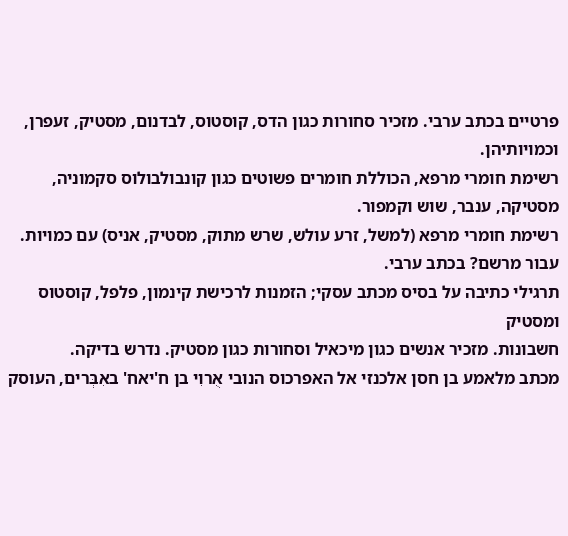פרטיים בכתב ערבי. מזכיר סחורות כגון הדס, קוסטוס, לבדנום, מסטיק, זעפרן, וכמויותיהן.
רשימת חומרי מרפא, הכוללת חומרים פשוטים כגון קונבולבולוס סקמוניה, מסטיקה, ענבר, שוש וקמפור.
רשימת חומרי מרפא (למשל, זרע עולש, שרש מתוק, מסטיק, אניס) עם כמויות. עבור מרשם? בכתב ערבי.
תרגילי כתיבה על בסיס מכתב עסקי; הזמנות לרכישת קינמון, פלפל, קוסטוס ומסטיק
חשבונות. מזכיר אנשים כגון מיכאיל וסחורות כגון מסטיק. נדרש בדיקה.
מכתב מלאמע בן חסן אלכנזי אל האפרכוס הנובי אֻרוִי בן ח'יאח' באִבְּרים, העוסק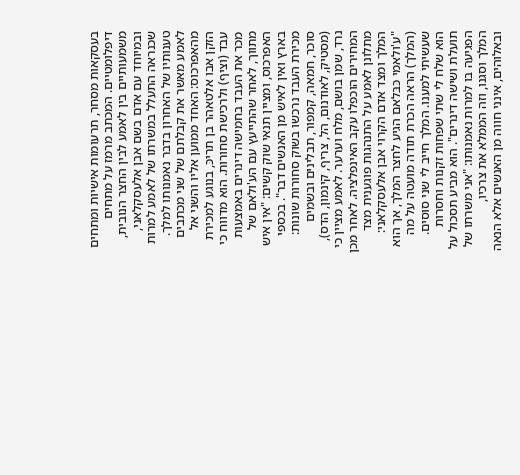בעסקאות מסחר, תרעומות אישיות ומתחים דיפלומטיים. המכתב מרמז על מתחים משמעותיים בין לאמע לבין החצר הנובית, ובמיוחד עם אדם בשם אבן אלעסקלאני, שכנראה התעלל במשרתו של לאמע למרות טענותיו של האחרון בדבר נאמנותו למלך. לאמע מאשר את קבלתם של שני מכתבים מהאפרכוס: האחד ממוען אליו והשני אל הזקן אבו אלטאהר בן תריכּ, בנוגע למכירת עבד (וציף) ולרכישת סחורות. הוא מדווח כי מכר את העבד בחמישה דינרים באמצעות מתווך, לאחר שהתייעץ עם הע'ולאם של האפרכוס, ומציין תנאי שוק קשים: "אין איש בארץ ואין לאיש מן האנשים דבר". בכספי מכירת העבד נרכשו בשוק סחורות שונות: סוכר, חמאה, קמפור, תבלינים ובשמים (מסטיק, לאודנום, הל, צריף, קינמון, הדס), נרד, שמן בושם, מלח וערער. לאמע מציין כי המחירים הוכפלו עקב האינפלציה. לאחר מכן מתלונן לאמע על התנהגות פוגענית מצד המלך ומצד אדם הקרוי אבן אלעסקלאני: "ע'ולאמי כּבּלאם הגיע לחצר המלך, אך הוא (המלך) הראה הכרת תודה מועטה על מה שעשיתי למענו. המלך חייב לי שני סוסים. הוא שלח לי שתי שפחות זקנות וחסרות תועלת ושישה דינרים". הוא מביע תסכול על הפגיעה בו למרות נאמנותו: "אני משרתו של המלך וסגנו, וזה הממלא את צרכיו, ובאלוהים, אינני חווה מן האנשים אלא הנאה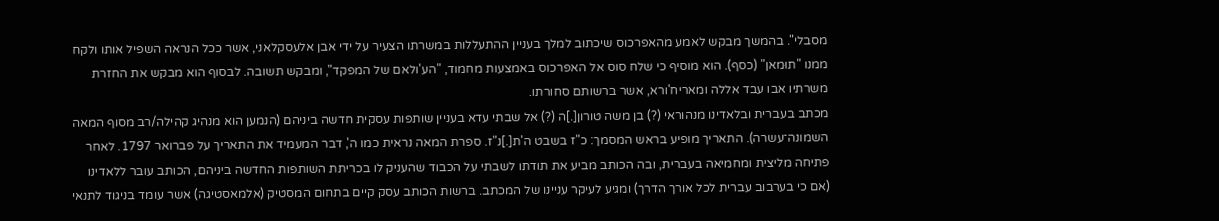מסבלי". בהמשך מבקש לאמע מהאפרכוס שיכתוב למלך בעניין ההתעללות במשרתו הצעיר על ידי אבן אלעסקלאני, אשר ככל הנראה השפיל אותו ולקח ממנו "תוּמאן" (כסף). הוא מוסיף כי שלח סוס אל האפרכוס באמצעות מחמוד, "הע'ולאם של המפקד", ומבקש תשובה. לבסוף הוא מבקש את החזרת משרתיו אבו עבד אללה ומאריח'ורא, אשר ברשותם סחורתו.
מכתב בעברית ובלאדינו מנהוראי (?) בן משה טורון[.]ה (?) אל שבתי עדא בעניין שותפות עסקית חדשה ביניהם (הנמען הוא מנהיג קהילה/רב מסוף המאה השמונה־עשרה). התאריך מופיע בראש המסמך: כ"ז בשבט ה'ת[.]נ"ז. ספרת המאה נראית כמו ה', דבר המעמיד את התאריך על פברואר 1797. לאחר פתיחה מליצית ומחמיאה בעברית, ובה הכותב מביע את תודתו לשבתי על הכבוד שהעניק לו בכריתת השותפות החדשה ביניהם, הכותב עובר ללאדינו (אם כי בערבוב עברית לכל אורך הדרך) ומגיע לעיקר עניינו של המכתב. ברשות הכותב עסק קיים בתחום המסטיק (אלמאסטיגה) אשר עומד בניגוד לתנאי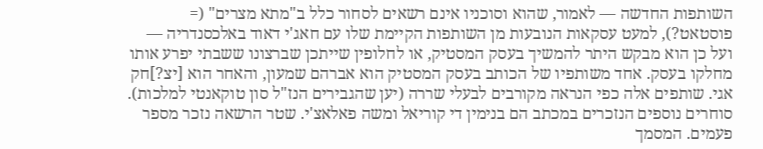השותפות החדשה — לאמור, שהוא וסוכניו אינם רשאים לסחור כלל ב"מתא מצרים" (= פוסטאט?), למעט עסקאות הנובעות מן השותפות הקיימת שלו עם חאג'י דאוד באלכסנדריה — ועל כן הוא מבקש היתר להמשיך בעסק המסטיק, או לחלופין שייתכן שברצונו ששבתי יפרע אותו מחלקו בעסק. אחד משותפיו של הכותב בעסק המסטיק הוא אברהם שמעון, והאחר הוא [יצ?]חק אגי. שותפים אלה כפי הנראה מקורבים לבעלי שררה (יען שהגבירים הנז"ל סון טוקאנטי למלכות). סוחרים נוספים הנזכרים במכתב הם בנימין די קוריאל ומשה פאלאצ'י. שטר הרשאה נזכר מספר פעמים. המסמך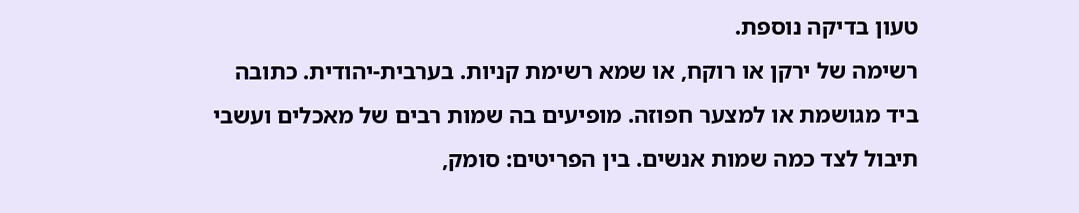טעון בדיקה נוספת.
רשימה של ירקן או רוקח, או שמא רשימת קניות. בערבית-יהודית. כתובה ביד מגושמת או למצער חפוזה. מופיעים בה שמות רבים של מאכלים ועשבי תיבול לצד כמה שמות אנשים. בין הפריטים: סומק,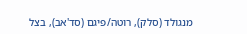מנגולד (סלק), רוטה/פיגם (סד'אב), בצל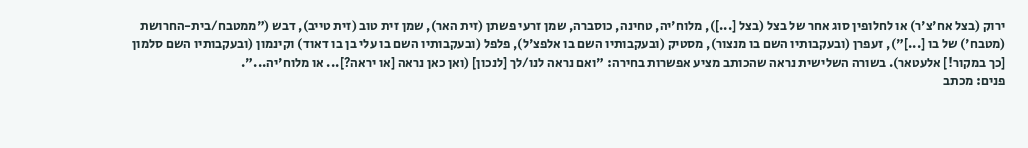ירוק (בצל אח'צ'ר) או לחלופין סוג אחר של בצל (בצל [...]), מלוח'יה, טחינה, כוסברה, שמן זרעי פשתן (זית האר), שמן זית טוב (זית טייב), דבש ("ממטבח/בית-החרושת (מטבח') של בו [...]"), זעפרן (ובעקבותיו השם בו מנצור), מסטיק (ובעקבותיו השם בו אלפצ'ל), פלפל (ובעקבותיו השם בו עלי בן בו דאוד) וקינמון (ובעקבותיו השם סלמון [כך במקור!] אלעטאר). בשורה השלישית נראה שהכותב מציע אפשרות בחירה: "ואם נראה לנו/לך [לנכון] (ואן כאן נראה [או יראה?]... או מלוח'יה...".
פנים: מכתב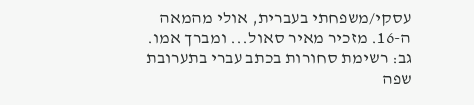עסקי/משפחתי בעברית, אולי מהמאה ה-16. מזכיר מאיר סאול... ומברך אמו. גב: רשימת סחורות בכתב עברי בתערובת שפה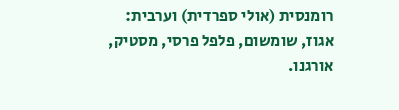רומנסית (אולי ספרדית) וערבית: אגוז, שומשום, פלפל פרסי, מסטיק, אורגנו.